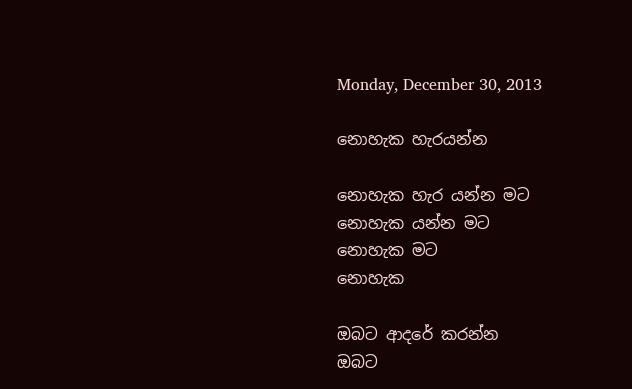Monday, December 30, 2013

නොහැක හැරයන්න

නොහැක හැර යන්න මට
නොහැක යන්න මට
නොහැක මට
නොහැක

ඔබට ආදරේ කරන්න
ඔබට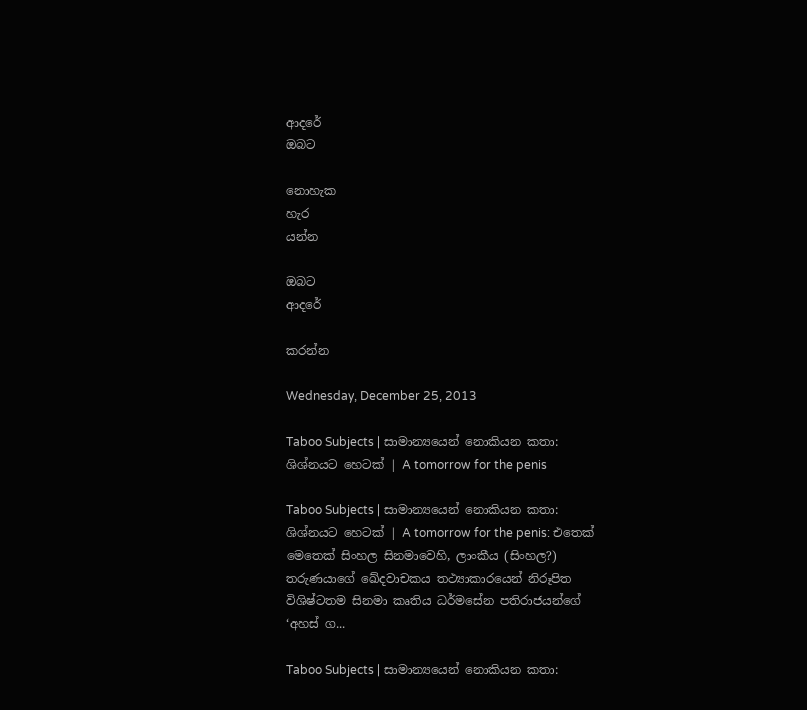ආදරේ
ඔබට

නොහැක
හැර
යන්න

ඔබට
ආදරේ

කරන්න

Wednesday, December 25, 2013

Taboo Subjects | සාමාන්‍යයෙන් නොකියන කතා: ශිශ්නයට හෙටක් | A tomorrow for the penis

Taboo Subjects | සාමාන්‍යයෙන් නොකියන කතා: ශිශ්නයට හෙටක් | A tomorrow for the penis: එතෙක් මෙතෙක් සිංහල සිනමාවෙහි, ලාංකීය (සිංහල?) තරුණයාගේ ඛේදවාචකය තථ්‍යාකාරයෙන් නිරූපිත විශිෂ්ටතම සිනමා කෘතිය ධර්මසේන පතිරාජයන්ගේ ‘අහස් ග...

Taboo Subjects | සාමාන්‍යයෙන් නොකියන කතා: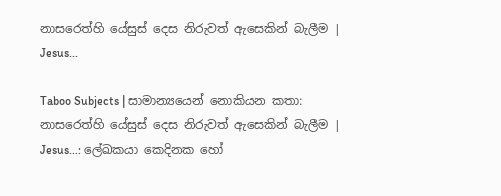නාසරෙත්හි යේසුස් දෙස නිරුවත් ඇසෙකින් බැලීම | Jesus...

Taboo Subjects | සාමාන්‍යයෙන් නොකියන කතා: නාසරෙත්හි යේසුස් දෙස නිරුවත් ඇසෙකින් බැලීම | Jesus...: ලේඛකයා කෙදිනක හෝ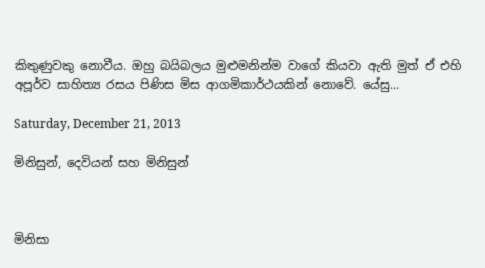කිතුණුවකු නොවීය. ඔහු බයිබලය මුළුමනින්ම වාගේ කියවා ඇති මුත් ඒ එහි අපූර්ව සාහිත්‍ය රසය පිණිස මිස ආගමිකාර්ථයකින් නොවේ. යේසු...

Saturday, December 21, 2013

මිනිසුන්, දෙවියන් සහ මිනිසුන්



මිනිසා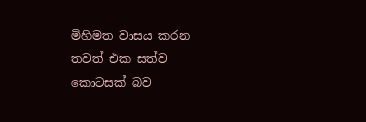මිහිමත වාසය කරන තවත් එක සත්ව කොටසක් බව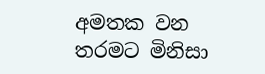අමතක වන තරමට මිනිසා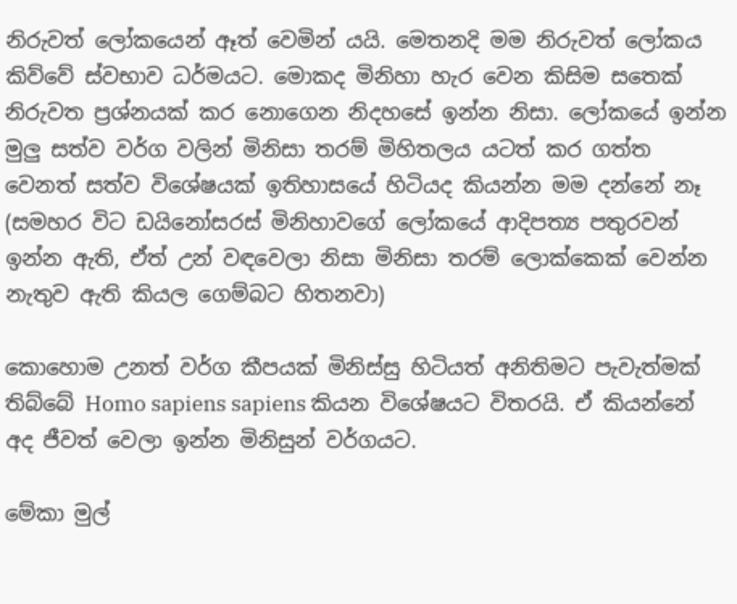නිරුවත් ලෝකයෙන් ඈත් වෙමින් යයි. මෙතනදි මම නිරුවත් ලෝකය කිව්වේ ස්වභාව ධර්මයට. මොකද මිනිහා හැර වෙන කිසිම සතෙක් නිරුවත ප්‍රශ්නයක් කර නොගෙන නිදහසේ ඉන්න නිසා. ලෝකයේ ඉන්න මුලු සත්ව වර්ග වලින් මිනිසා තරම් මිහිතලය යටත් කර ගත්ත වෙනත් සත්ව විශේෂයක් ඉතිහාසයේ හිටියද කියන්න මම දන්නේ නෑ (සමහර විට ඩයිනෝසරස් මිනිහාවගේ ලෝකයේ ආදිපත්‍ය පතුරවන් ඉන්න ඇති, ඒත් උන් වඳවෙලා නිසා මිනිසා තරම් ලොක්කෙක් වෙන්න නැතුව ඇති කියල ගෙම්බට හිතනවා)

කොහොම උනත් වර්ග කීපයක් මිනිස්සු හිටියත් අනිතිමට පැවැත්මක් තිබ්බේ Homo sapiens sapiens කියන විශේෂයට විතරයි. ඒ කියන්නේ අද ජීවත් වෙලා ඉන්න මිනිසුන් වර්ගයට.

මේකා මුල්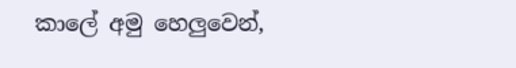කාලේ අමු හෙලුවෙන්,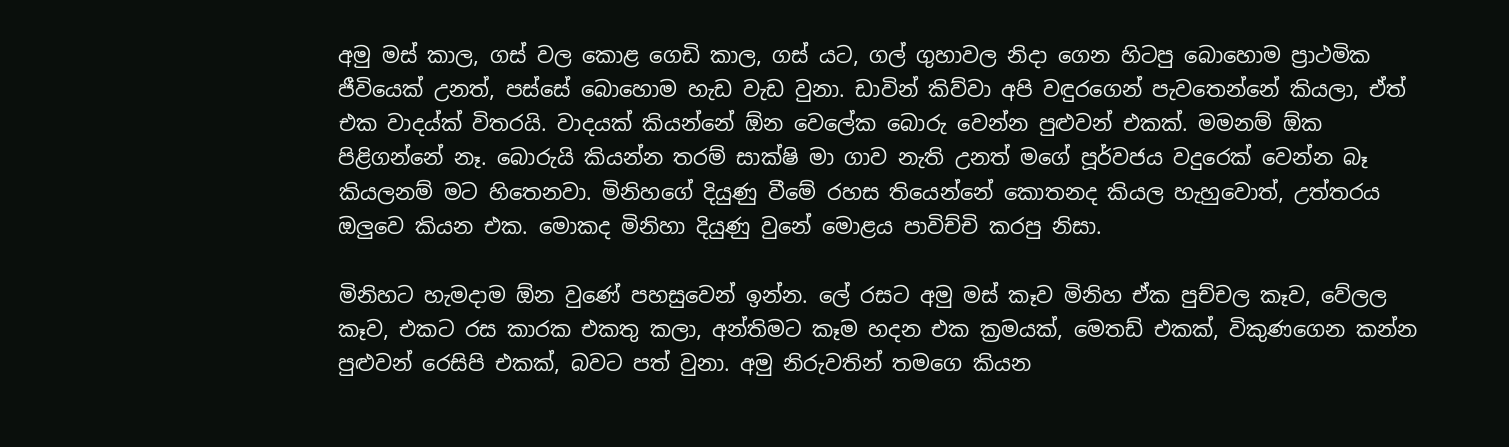අමු මස් කාල, ගස් වල කොළ ගෙඩි කාල, ගස් යට, ගල් ගුහාවල නිදා ගෙන හිටපු බොහොම ප්‍රාථමික ජීවියෙක් උනත්, පස්සේ බොහොම හැඩ වැඩ වුනා. ඩාවින් කිව්වා අපි වඳුරගෙන් පැවතෙන්නේ කියලා, ඒත් එක වාදය්ක් විතරයි. වාදයක් කියන්නේ ඕන වෙලේක බොරු වෙන්න පුළුවන් එකක්. මමනම් ඕක පිළිගන්නේ නෑ. බොරුයි කියන්න තරම් සාක්ෂි මා ගාව නැති උනත් මගේ පූර්වජය වදුරෙක් වෙන්න බෑ කියලනම් මට හිතෙනවා. මිනිහගේ දියුණු වීමේ රහස තියෙන්නේ කොතනද කියල හැහුවොත්, උත්තරය ඔලුවෙ කියන එක. මොකද මිනිහා දියුණු වුනේ මොළය පාවිච්චි කරපු නිසා.

මිනිහට හැමදාම ඕන වුණේ පහසුවෙන් ඉන්න. ලේ රසට අමු මස් කෑව මිනිහ ඒක පුච්චල කෑව, වේලල කෑව, එකට රස කාරක එකතු කලා, අන්තිමට කෑම හදන එක ක්‍රමයක්, මෙතඩ් එකක්, විකුණගෙන කන්න පුළුවන් රෙසිපි එකක්, බවට පත් වුනා. අමු නිරුවතින් තමගෙ කියන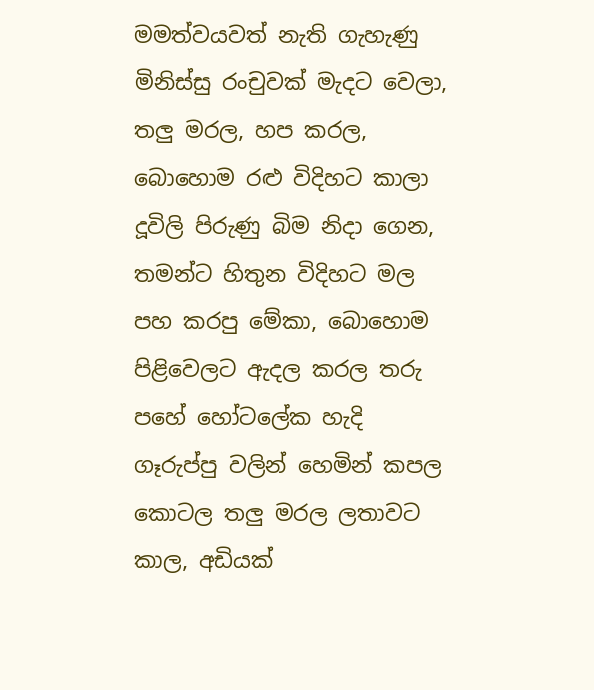මමත්වයවත් නැති ගැහැණු මිනිස්සු රංචුවක් මැදට වෙලා, තලු මරල, හප කරල, බොහොම රළු විදිහට කාලා දූවිලි පිරුණු බිම නිදා ගෙන, තමන්ට හිතුන විදිහට මල පහ කරපු මේකා, බොහොම පිළිවෙලට ඇදල කරල තරු පහේ හෝටලේක හැදි ගෑරුප්පු වලින් හෙමින් කපල කොටල තලු මරල ලතාවට කාල, අඩියක්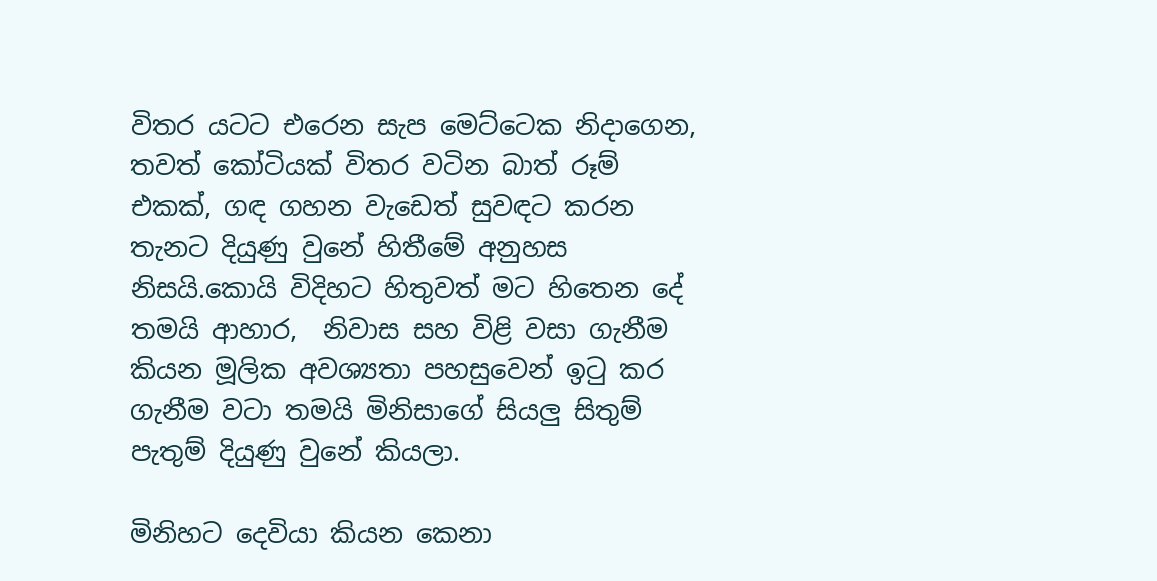විතර යටට එරෙන සැප මෙට්ටෙක නිදාගෙන, තවත් කෝටියක් විතර වටින බාත් රූම් එකක්, ගඳ ගහන වැඩෙත් සුවඳට කරන තැනට දි‍යුණු වුනේ හිතීමේ අනුහස නිසයි.කොයි විදිහට හිතුවත් මට හිතෙන දේ තමයි ආහාර,  නිවාස සහ විළි වසා ගැනීම කියන මූලික අවශ්‍යතා පහසුවෙන් ඉටු කර ගැනීම වටා තමයි මිනිසාගේ සියලු සිතුම් පැතුම් දියුණු වුනේ කියලා.

මිනිහට දෙවියා කියන කෙනා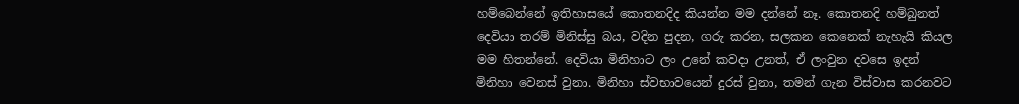හම්බෙන්නේ ඉතිහාසයේ කොතනදිද කියන්න මම දන්නේ නෑ. කොතනදි හම්බුනත් දෙවියා තරම් මිනිස්සු බය, වදින පුදන, ගරු කරන, සලකන කෙනෙක් නැහැයි කියල මම හිතන්නේ. දෙවියා මිනිහාට ලං උනේ කවදා උනත්, ඒ ලංවුන දවසෙ ඉදන් මිනිහා වෙනස් වුනා. මිනිහා ස්වභාවයෙන් දුරස් වුනා, තමන් ගැන විස්වාස කරනවට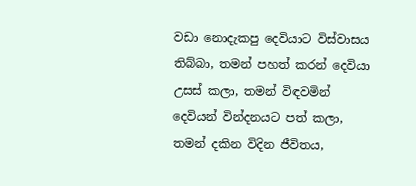වඩා නොදැකපු දෙවියාට විස්වාසය තිබ්බා, තමන් පහත් කරන් දෙවියා උසස් කලා, තමන් විඳවමින් දෙවියන් වින්දනයට පත් කලා, තමන් දකින විදින ජීවිතය,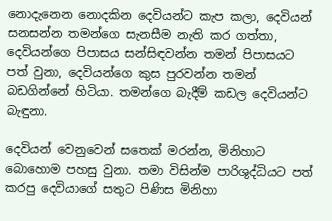නොදැනෙන නොදකින දෙවියන්ට කැප කලා, දෙවියන් සනසන්න තමන්ගෙ සැනසීම නැති කර ගත්තා, දෙවියන්ගෙ පිපාසය සන්සිඳවන්න තමන් පිපාසයට පත් වුනා, දෙවියන්ගෙ කුස පුරවන්න තමන් බඩගින්නේ හිටියා. තමන්ගෙ බැදීම් කඩල දෙවියන්ට බැඳුනා.

දෙවියන් වෙනුවෙන් සතෙක් මරන්න, මිනිහාට බොහොම පහසු වුනා. තමා විසින්ම පාරිශුද්ධියට පත් කරපු දෙවියාගේ සතුට පිණිස මිනිහා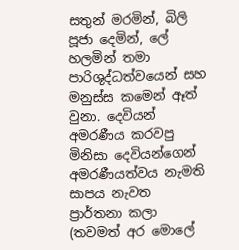සතුන් මරමින්, බිලි පූජා දෙමින්, ලේ හලමින් තමා පාරිශුද්ධත්වයෙන් සහ මනුස්ස කමෙන් ඈත් වුනා. දෙවියන් අමරණීය කරවපු මිනිසා දෙවියන්ගෙන් අමරණීයත්වය නැමති සාපය නැවත ප්‍රාර්තනා කලා (තවමත් අර මොලේ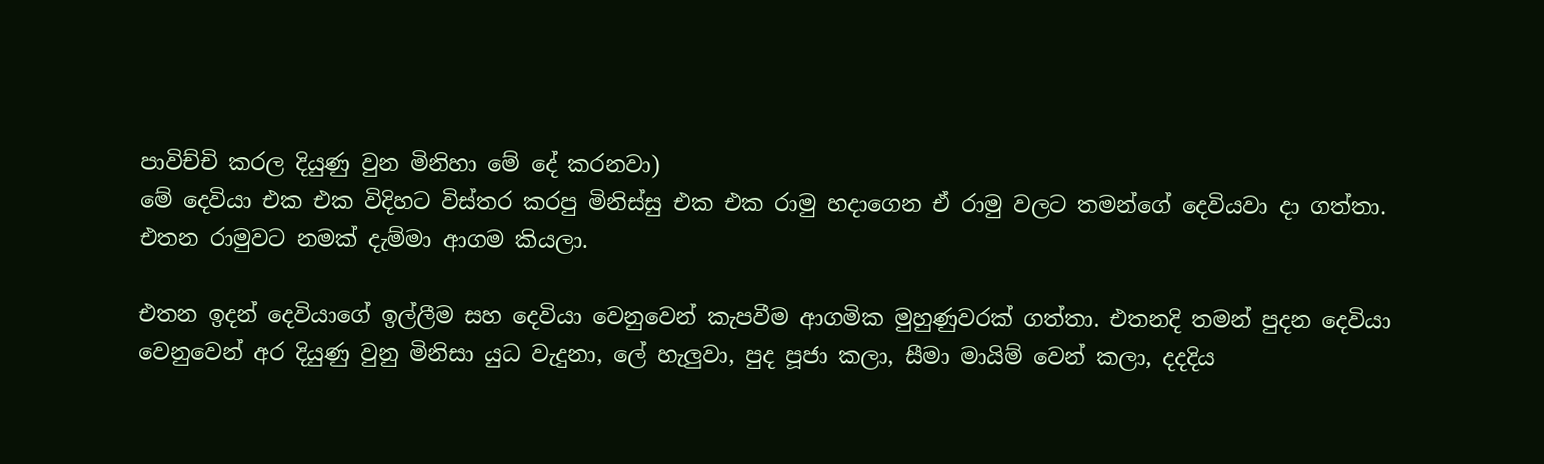පාවිච්චි කරල දියුණු වුන මිනිහා මේ දේ කරනවා)
මේ දෙවියා එක එක විදිහට විස්තර කරපු මිනිස්සු එක එක රාමු හදාගෙන ඒ රාමු වලට තමන්ගේ දෙවියවා දා ගත්තා. එතන රාමුවට නමක් දැම්මා ආගම කියලා.

එතන ඉදන් දෙවියාගේ ඉල්ලීම සහ දෙවියා වෙනුවෙන් කැපවීම ආගමික මුහුණුවරක් ගත්තා. එතනදි තමන් පුදන දෙවියා වෙනුවෙන් අර දියුණු වුනු මිනිසා යුධ වැදුනා, ලේ හැලුවා, පුද පූජා කලා, සීමා මායිම් වෙන් කලා, දදදිය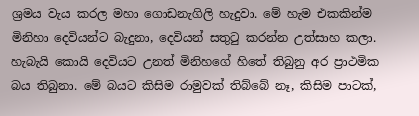ශ්‍රමය වැය කරල මහා ගොඩනැගිලි හැදුවා. මේ හැම එකකින්ම මිනිහා දෙවියන්ට බැදුනා, දෙවියන් සතුටු කරන්න උත්සාහ කලා. හැබැයි කොයි දෙවියට උනත් මිනිහගේ හිතේ තිබුනු අර ප්‍රාථමික බය තිබුනා. මේ බයට කිසිම රාමුවක් තිබ්බේ නෑ, කිසිම පාටක්,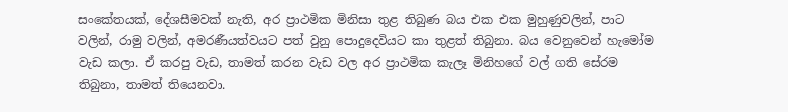සංකේතයක්, දේශසීමවක් නැති, අර ප්‍රාථමික මිනිසා තුළ තිබුණ බය එක එක මුහුණුවලින්, පාට වලින්, රාමු වලින්, අමරණීයත්වයට පත් වුනු පොදුදෙවියට කා තුළත් තිබුනා. බය වෙනුවෙන් හැමෝම වැඩ කලා. ඒ කරපු වැඩ, තාමත් කරන වැඩ වල අර ප්‍රාථමික කැලෑ මිනිහගේ වල් ගති සේරම තිබුනා, තාමත් තියෙනවා.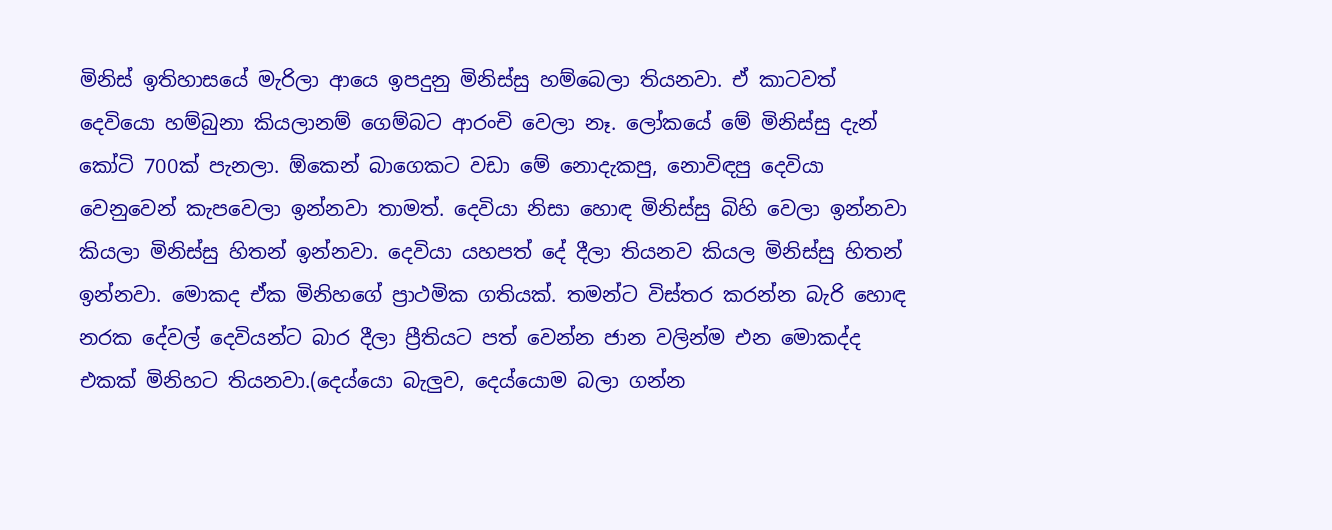මිනිස් ඉතිහාසයේ මැරිලා ආයෙ ඉපදුනු මිනිස්සු හම්බෙලා තියනවා. ඒ කාටවත් දෙවියො හම්බුනා කියලානම් ගෙම්බට ආරංචි වෙලා නෑ. ලෝකයේ මේ මිනිස්සු දැන් කෝටි 700ක් පැනලා. ඕකෙන් බාගෙකට වඩා මේ නොදැකපු, නොවිඳපු දෙවියා වෙනුවෙන් කැපවෙලා ඉන්නවා තාමත්. දෙවියා නිසා හොඳ මිනිස්සු බිහි වෙලා ඉන්නවා කියලා මිනිස්සු හිතන් ඉන්නවා. දෙවියා යහපත් දේ දීලා තියනව කියල මිනිස්සු හිතන් ඉන්නවා. මොකද ඒක මිනිහගේ ප්‍රාථමික ගතියක්. තමන්ට විස්තර කරන්න බැරි හොඳ නරක දේවල් දෙවියන්ට බාර දීලා ප්‍රීතියට පත් වෙන්න ජාන වලින්ම එන මොකද්ද එකක් මිනිහට තියනවා.(දෙය්යො බැලුව, දෙය්යොම බලා ගන්න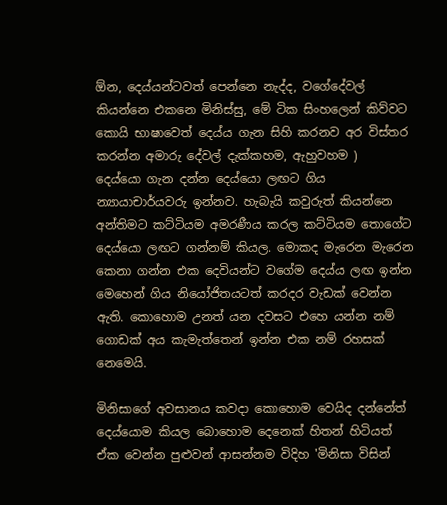ඕන, දෙය්යන්ටවත් පෙන්නෙ නැද්ද, වගේදේවල් කියන්නෙ එකනෙ මිනිස්සු, මේ ටික සිංහලෙන් කිව්වට කොයි භාෂාවෙත් දෙය්ය ගැන සිහි කරනව අර විස්තර කරන්න අමාරු දේවල් දැක්කහම, ඇහුවහම )
දෙය්යො ගැන දන්න දෙය්යො ලඟට ගිය න්‍යායාචාර්යවරු ඉන්නව. හැබැයි කවුරුත් කියන්නෙ අන්තිමට කට්ටියම අමරණීය කරල කට්ටියම තොගේට දෙය්යො ලඟට ගන්නම් කියල. මොකද මැරෙන මැරෙන කෙනා ගන්න එක දෙවියන්ට වගේම දෙය්ය ලඟ ඉන්න මෙහෙන් ගිය නියෝජිතයටත් කරදර වැඩක් වෙන්න ඇති. කොහොම උනත් යන දවසට එහෙ යන්න නම් ගොඩක් අය කැමැත්තෙන් ඉන්න එක නම් රහසක් නෙමෙයි.

මිනිසාගේ අවසානය කවදා කොහොම වෙයිද දන්නේත් දෙය්යොම කියල බොහොම දෙනෙක් හිතන් හිටියත් ඒක වෙන්න පුළුවන් ආසන්නම විදිහ 'මිනිසා විසින්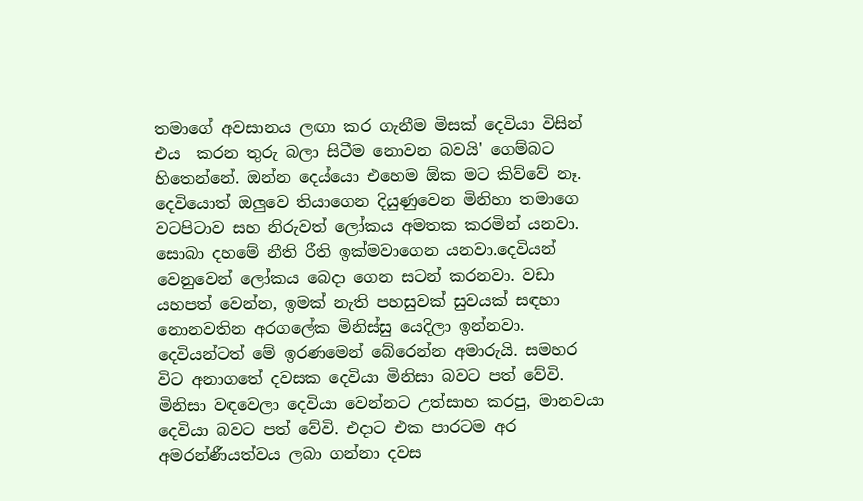තමාගේ අවසානය ලඟා කර ගැනීම මිසක් දෙවියා විසින් එය  කරන තුරු බලා සිටීම නොවන බවයි' ගෙම්බට හිතෙන්නේ. ඔන්න දෙය්යො එහෙම ඕක මට කිව්වේ නෑ. දෙවියොත් ඔලුවෙ තියාගෙන දියුණුවෙන මිනිහා තමාගෙ වටපිටාව සහ නිරුවත් ලෝකය අමතක කරමින් යනවා. සොබා දහමේ නීති රීති ඉක්මවාගෙන යනවා.දෙවියන් වෙනුවෙන් ලෝකය බෙදා ගෙන සටන් කරනවා. වඩා යහපත් වෙන්න, ඉමක් නැති පහසුවක් සුවයක් සඳහා නොනවතින අරගලේක මිනිස්සු යෙදිලා ඉන්නවා. දෙවියන්ටත් මේ ඉරණමෙන් බේරෙන්න අමාරුයි. සමහර විට අනාගතේ දවසක දෙවියා මිනිසා බවට පත් වේවි. මිනිසා වඳවෙලා දෙවියා වෙන්නට උත්සාහ කරපු, මානවයා දෙවියා බවට පත් වේවි. එදාට එක පාරටම අර අමරන්ණීයත්වය ලබා ගන්නා දවස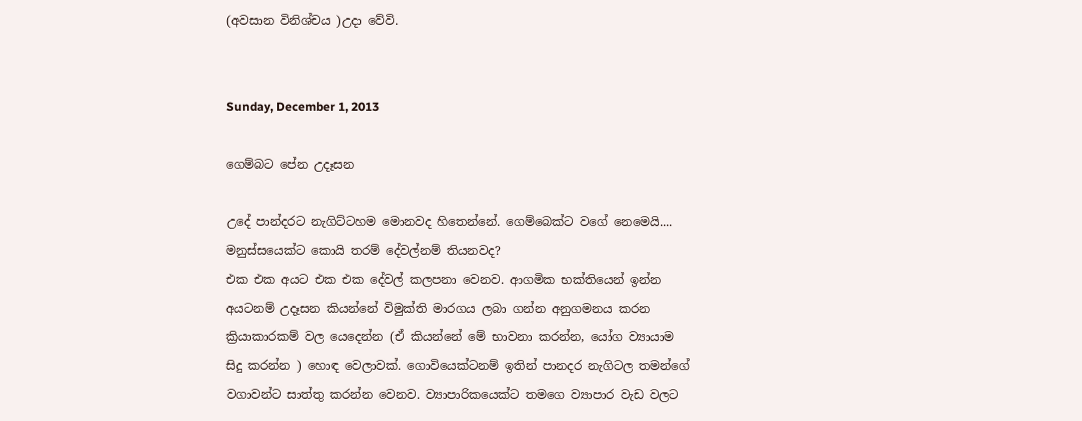(අවසාන විනිශ්චය )උදා වේවි.


Sunday, December 1, 2013

ගෙම්බට පේන උදෑසන

උදේ පාන්දරට නැගිට්ටහම මොනවද හිතෙන්නේ. ගෙම්බෙක්ට වගේ නෙමෙයි.... මනුස්සයෙක්ට කොයි තරම් දේවල්නම් තියනවද?
එක එක අයට එක එක දේවල් කලපනා වෙනව. ආගමික භක්තියෙන් ඉන්න අයටනම් උදෑසන කියන්නේ විමුක්ති මාරගය ලබා ගන්න අනුගමනය කරන ක්‍රියාකාරකම් වල යෙදෙන්න (ඒ කියන්නේ මේ භාවනා කරන්න, යෝග ව්‍යායාම සිදු කරන්න ) හොඳ වෙලාවක්. ගොවියෙක්ටනම් ඉතින් පානදර නැගිටල තමන්ගේ වගාවන්ට සාත්තු කරන්න වෙනව. ව්‍යාපාරිකයෙක්ට තමගෙ ව්‍යාපාර වැඩ වලට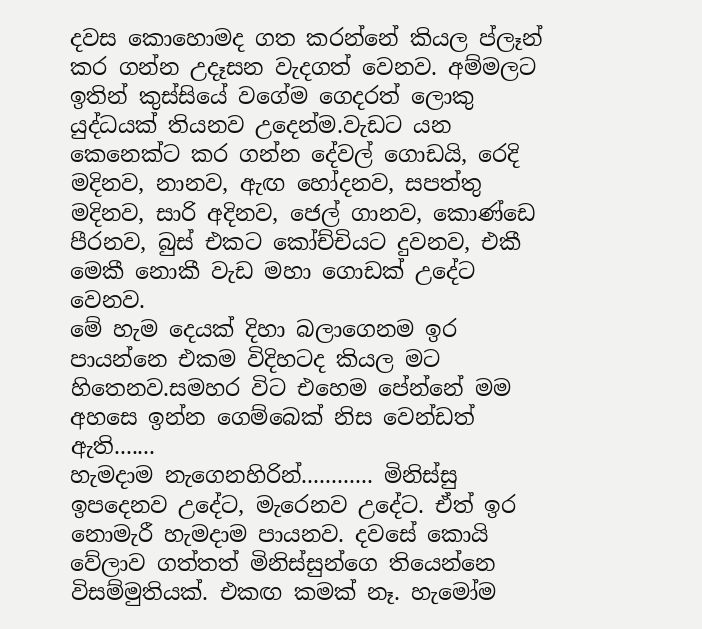දවස කොහොමද ගත කරන්නේ කියල ප්ලෑන් කර ගන්න උදෑසන වැදගත් වෙනව. අම්මලට ඉතින් කුස්සියේ වගේම ගෙදරත් ලොකු යුද්ධයක් තියනව උදෙන්ම.වැඩට යන කෙනෙක්ට කර ගන්න දේවල් ගොඩයි, රෙදි මදිනව, නානව, ඇඟ හෝදනව, සපත්තු මදිනව, සාරි අදිනව, ජෙල් ගානව, කොණ්ඩෙ පීරනව, බුස් එකට කෝච්චියට දුවනව, එකී මෙකී නොකී වැඩ මහා ගොඩක් උදේට වෙනව.
මේ හැම දෙයක් දිහා බලාගෙනම ඉර පායන්නෙ එකම විදිහටද කියල මට හිතෙනව.සමහර විට එහෙම පේන්නේ මම අහසෙ ඉන්න ගෙම්බෙක් නිස වෙන්ඩත් ඇති.......
හැමදාම නැගෙනහිරින්............ මිනිස්සු ඉපදෙනව උදේට, මැරෙනව උදේට. ඒත් ඉර නොමැරී හැමදාම පායනව. දවසේ කොයි වේලාව ගත්තත් මිනිස්සුන්ගෙ තියෙන්නෙ විසම්මුතියක්. එකඟ කමක් නෑ. හැමෝම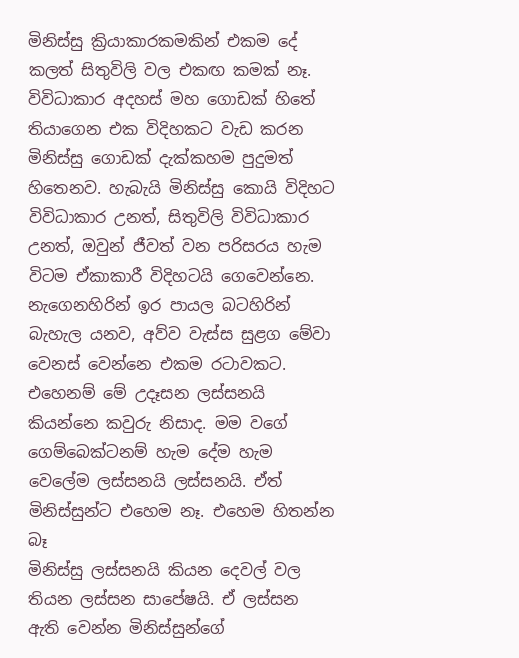මිනිස්සු ක්‍රියාකාරකමකින් එකම දේ කලත් සිතුවිලි වල එකඟ කමක් නෑ. විවිධාකාර අදහස් මහ ගොඩක් හිතේ තියාගෙන එක විදිහකට වැඩ කරන මිනිස්සු ගොඩක් දැක්කහම පුදුමත් හිතෙනව. හැබැයි මිනිස්සු කොයි විදිහට විවිධාකාර උනත්, සිතුවිලි විවිධාකාර උනත්, ඔවුන් ජීවත් වන පරිසරය හැම විටම ඒකාකාරී විදිහටයි ගෙවෙන්නෙ. නැගෙනහිරින් ඉර පායල බටහිරින් බැහැල යනව, අව්ව වැස්ස සුළග මේවා වෙනස් වෙන්නෙ එකම රටාවකට.
එහෙනම් මේ උදෑසන ලස්සනයි කියන්නෙ කවුරු නිසාද. මම වගේ ගෙම්බෙක්ටනම් හැම දේම හැම වෙලේම ලස්සනයි ලස්සනයි. ඒත් මිනිස්සුන්ට එහෙම නෑ. එහෙම හිතන්න බෑ
මිනිස්සු ලස්සනයි කියන දෙවල් වල තියන ලස්සන සාපේෂයි. ඒ ලස්සන ඇති වෙන්න මිනිස්සුන්ගේ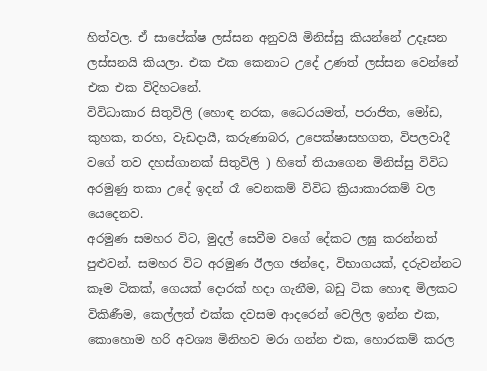හිත්වල. ඒ සාපේක්ෂ ලස්සන අනුවයි මිනිස්සු කියන්නේ උදෑසන ලස්සනයි කියලා. එක එක කෙනාට උදේ උණත් ලස්සන වෙන්නේ එක එක විදිහටනේ.
විවිධාකාර සිතුවිලි (හොඳ නරක, ධෛරයමත්, පරාජිත, මෝඩ, කුහක, තරහ, වැඩදායී, කරුණාබර, උපෙක්ෂාසහගත, විපලවාදී වගේ තව දහස්ගානක් සිතුවිලි ) හිතේ තියාගෙන මිනිස්සු විවිධ අරමුණු තකා උදේ ඉදන් රෑ වෙනකම් විවිධ ක්‍රියාකාරකම් වල යෙදෙනව.
අරමුණ සමහර විට, මුදල් සෙවීම වගේ දේකට ලඝු කරන්නත් පුළුවන්. සමහර විට අරමුණ ඊලග ඡන්දෙ, විභාගයක්, දරුවන්නට කෑම ටිකක්, ගෙයක් දොරක් හදා ගැනීම, බඩු ටික හොඳ මිලකට විකිණීම, කෙල්ලත් එක්ක දවසම ආදරෙන් වෙලිල ඉන්න එක, කොහොම හරි අවශ්‍ය මිනිහව මරා ගන්න එක, හොරකම් කරල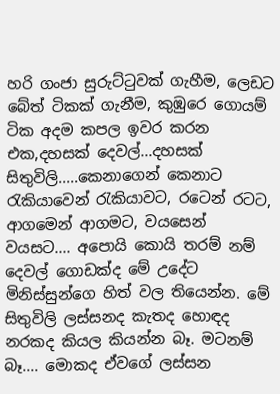හරි ගංජා සුරුට්ටුවක් ගැහීම, ලෙඩට බේත් ටිකක් ගැනීම, කුඹුරෙ ගොයම් ටික අදම කපල ඉවර කරන එක,දහසක් දෙවල්...දහසක් සිතුවිලි.....කෙනාගෙන් කෙනාට රැකියාවෙන් රැකියාවට, රටෙන් රටට, ආගමෙන් ආගමට, වයසෙන් වයසට.... අපොයි කොයි තරම් නම් දෙවල් ගොඩක්ද මේ උදේට මිනිස්සුන්ගෙ හිත් වල තියෙන්න. මේ සිතුවිලි ලස්සනද කැතද හොඳද නරකද කියල කියන්න බෑ. මටනම් බෑ.... මොකද ඒවගේ ලස්සන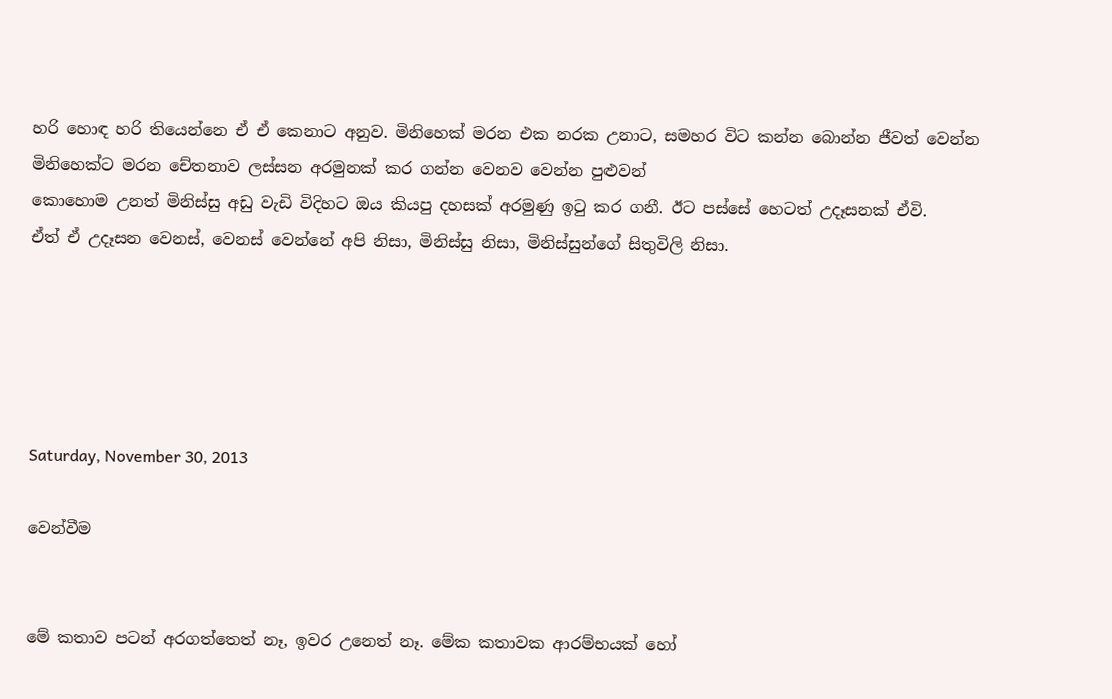හරි හොඳ හරි තියෙන්නෙ ඒ ඒ කෙනාට අනුව. මිනිහෙක් මරන එක නරක උනාට, සමහර විට කන්න බොන්න ජීවත් වෙන්න මිනිහෙක්ට මරන චේතනාව ලස්සන අරමුනක් කර ගන්න වෙනව වෙන්න පුළුවන්
කොහොම උනත් මිනිස්සු අඩු වැඩි විදිහට ඔය කියපු දහසක් අරමුණු ඉටු කර ගනී. ඊට පස්සේ හෙටත් උදෑසනක් ඒවි.
ඒත් ඒ උදෑසන වෙනස්, වෙනස් වෙන්නේ අපි නිසා, මිනිස්සු නිසා, මිනිස්සුන්ගේ සිතුවිලි නිසා.





Saturday, November 30, 2013

වෙන්වීම


මේ කතාව පටන් අරගත්තෙත් නෑ, ඉවර උනෙත් නෑ. මේක කතාවක ආරම්භයක් හෝ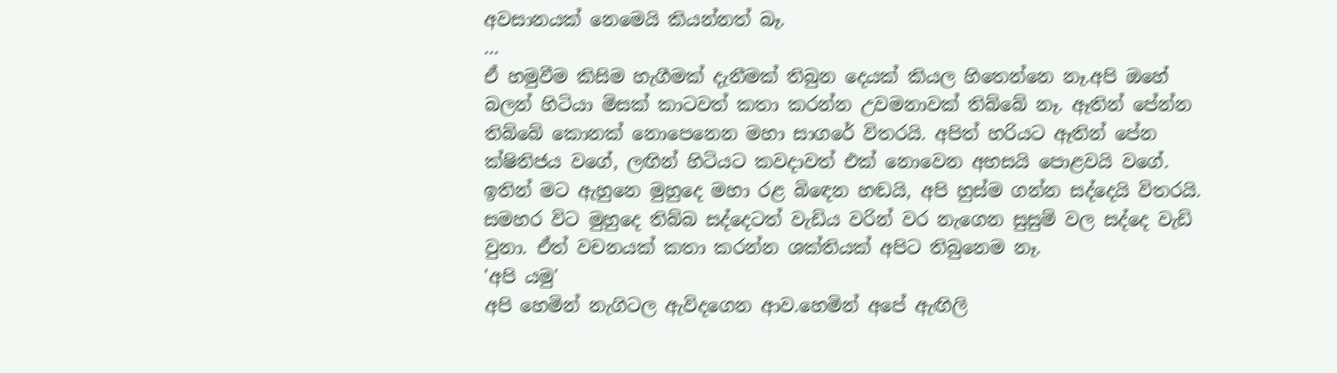අවසානයක් නෙමෙයි කියන්නත් බෑ.
...
ඒ හමුවීම කිසිම හැගීමක් දැනීමක් තිබුන දෙයක් කියල හිතෙන්නෙ නෑ.අපි ඔහේ බලන් හිටියා මිසක් කාටවත් කතා කරන්න උවමනාවක් තිබ්බේ නෑ. ඈතින් පේන්න තිබ්බේ කොනක් නොපෙනෙන මහා සාගරේ විතරයි. අපිත් හරියට ඈතින් පේන ක්ෂිතිජය වගේ, ලඟින් හිටියට කවදාවත් එක් නොවෙන අහසයි පොළවයි වගේ. ඉතින් මට ඇහුනෙ මුහුදෙ මහා රළ බිඳෙන හඬයි, අපි හුස්ම ගන්න සද්දෙයි විතරයි. සමහර විට මුහුදෙ තිබ්බ සද්දෙටත් වැඩිය වරින් වර නැගෙන සුසුම් වල සද්දෙ වැඩි වුනා. ඒත් වචනයක් කතා කරන්න ශක්තියක් අපිට තිබුනෙම නෑ.
'අපි යමු'
අපි හෙමින් නැගිටල ඇවිදගෙන ආව.හෙමින් අපේ ඇඟිලි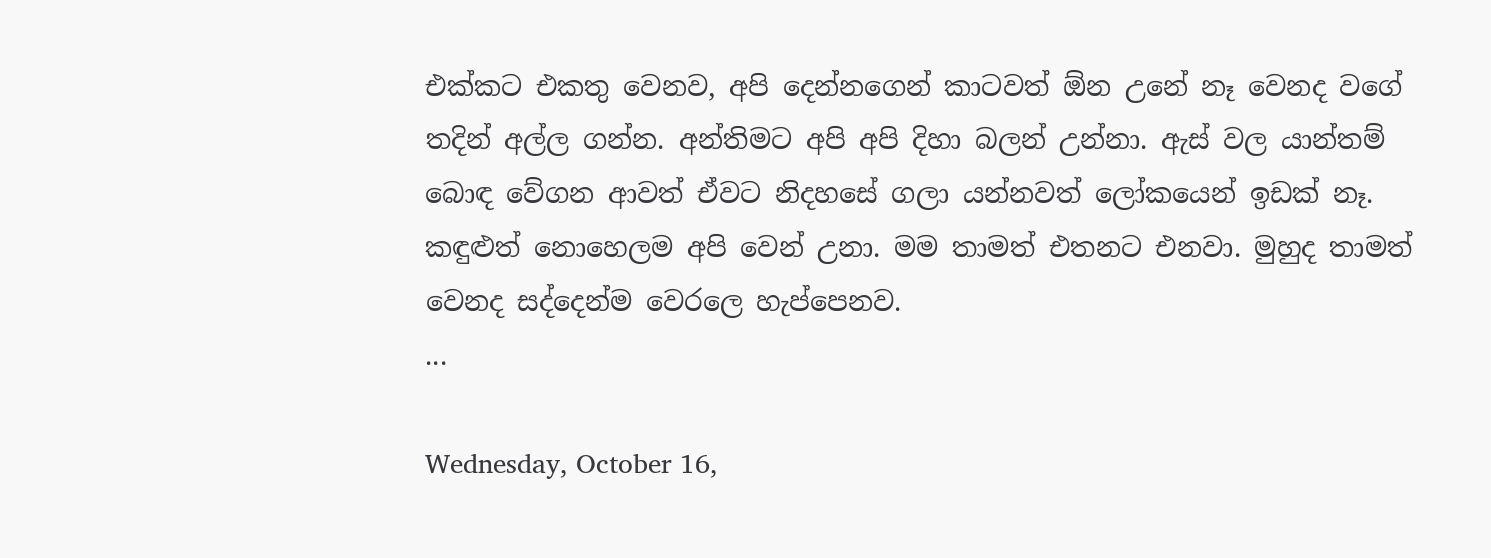එක්කට එකතු වෙනව, අපි දෙන්නගෙන් කාටවත් ඕන උනේ නෑ වෙනද වගේ තදින් අල්ල ගන්න. අන්තිමට අපි අපි දිහා බලන් උන්නා. ඇස් වල යාන්තම් බොඳ වේගන ආවත් ඒවට නිදහසේ ගලා යන්නවත් ලෝකයෙන් ඉඩක් නෑ. කඳුළුත් නොහෙලම අපි වෙන් උනා. මම තාමත් එතනට එනවා. මුහුද තාමත් වෙනද සද්දෙන්ම වෙරලෙ හැප්පෙනව.
...

Wednesday, October 16,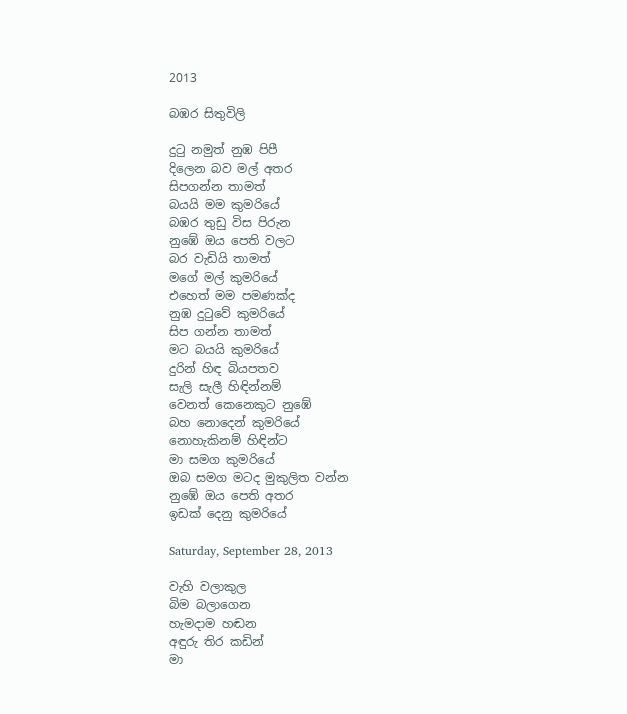2013

බඹර සිතුවිලි

දුටු නමුත් නුඹ පිපී
දිලෙන බව මල් අතර
සිපගන්න තාමත්
බයයි මම කුමරියේ
බඹර තුඩු විස පිරුන
නුඹේ ඔය පෙති වලට
බර වැඩියි තාමත්
මගේ මල් කුමරියේ
එහෙත් මම පමණක්ද
නුඹ දුටුවේ කුමරියේ
සිප ගන්න තාමත්
මට බයයි කුමරියේ
දුරින් හිඳ බියපතව
සැලි සැලී හිඳින්නම්
වෙනත් කෙනෙකුට නුඹේ
බහ නොදෙන් කුමරියේ
නොහැකිනම් හිඳින්ට
මා සමග කුමරියේ
ඔබ සමග මටද මුකුලිත වන්න
නුඹේ ඔය පෙති අතර
ඉඩක් දෙනු කුමරියේ

Saturday, September 28, 2013

වැහි වලාකුල
බිම බලාගෙන
හැමදාම හඬන
අඳුරු තිර කඩින්
මා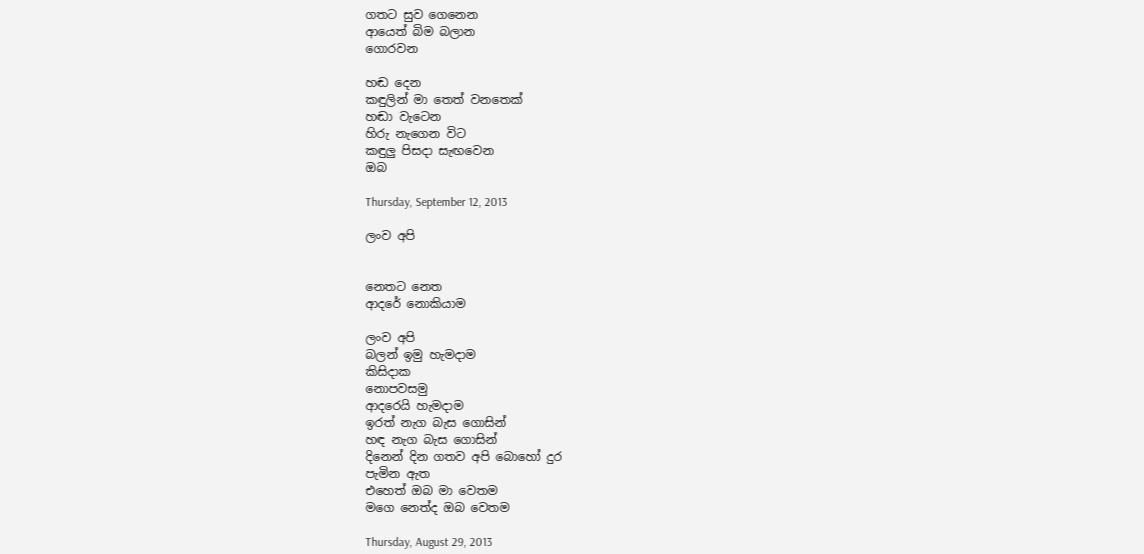ගතට සුව ගෙනෙන
ආයෙත් බිම බලාන
ගොරවන

හඬ දෙන
කඳුලින් මා තෙත් වනතෙක්
හඬා වැටෙන
හිරු නැගෙන විට
කඳුලු පිසදා සැඟවෙන
ඔබ

Thursday, September 12, 2013

ලංව අපි


නෙතට නෙත
ආදරේ නොකියාම

ලංව අපි
බලන් ඉමු හැමදාම
කිසිදාක
නොපවසමු
ආදරෙයි හැමදාම
ඉරත් නැග බැස ගොසින්
හඳ නැග බැස ගොසින්
දිනෙන් දින ගතව අපි බොහෝ දුර
පැමින ඇත
එහෙත් ඔබ මා වෙතම
මගෙ නෙත්ද ඔබ වෙතම

Thursday, August 29, 2013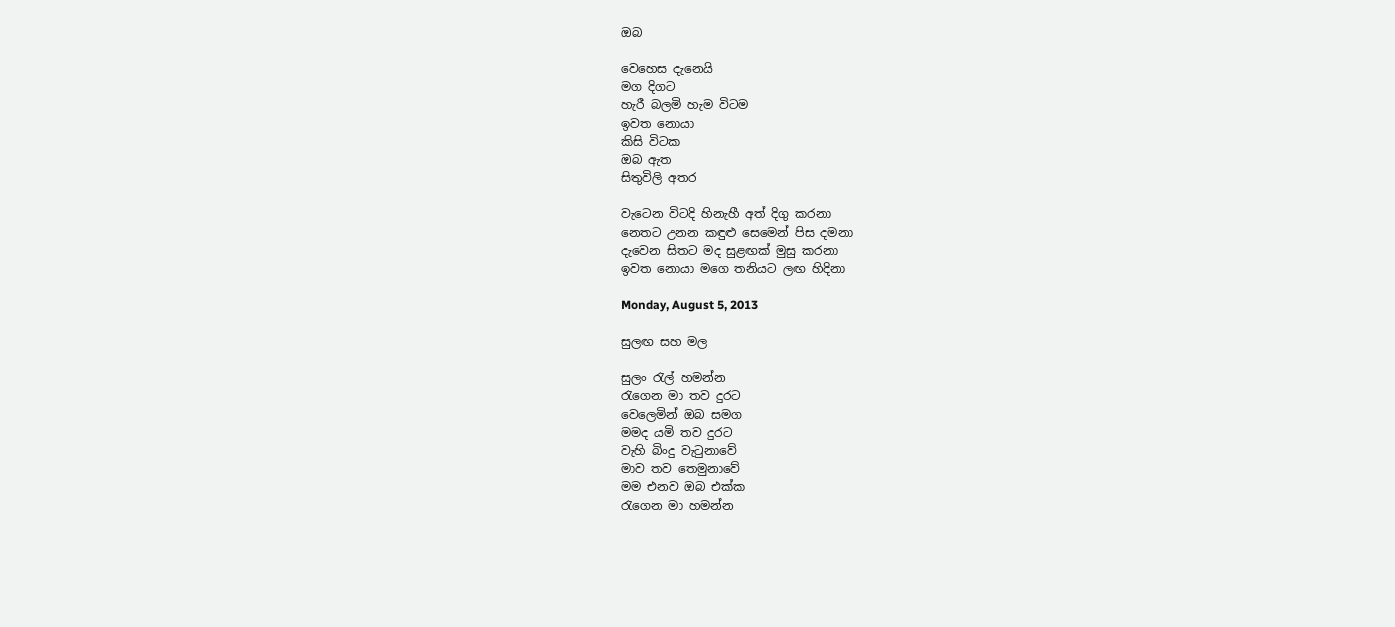ඔබ

වෙහෙස දැනෙයි
මග දිගට
හැරී බලමි හැම විටම
ඉවත නොයා
කිසි විටක
ඔබ ඇත
සිතුවිලි අතර

වැටෙන විටදි හිනැහී අත් දිගු කරනා
නෙතට උනන කඳුළු සෙමෙන් පිස දමනා
දැවෙන සිතට මද සුළඟක් මුසු කරනා
ඉවත නොයා මගෙ තනියට ලඟ හිදිනා

Monday, August 5, 2013

සුලඟ සහ මල

සුලං රැල් හමන්න
රැගෙන මා තව දුරට
වෙලෙමින් ඔබ සමග
මමද යමි තව දුරට
වැහි බිංදු වැටුනාවේ
මාව තව තෙමුනාවේ
මම එනව ඔබ එක්ක
රැගෙන මා හමන්න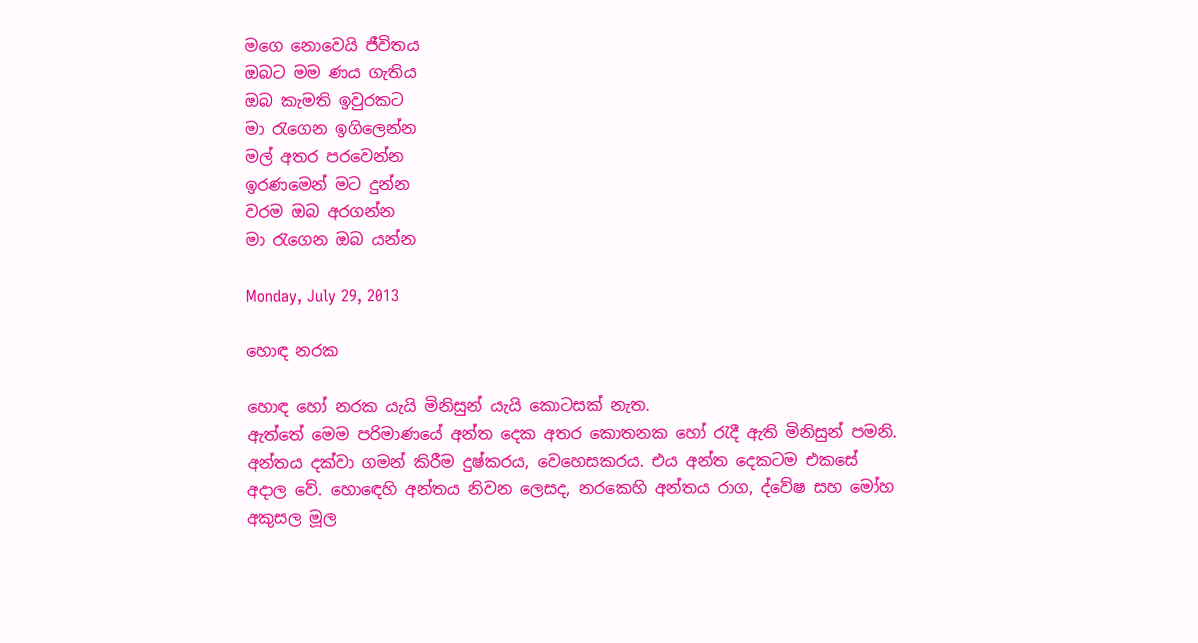මගෙ නොවෙයි ජීවිතය
ඔබට මම ණය ගැතිය
ඔබ කැමති ඉවුරකට
මා රැගෙන ඉගිලෙන්න
මල් අතර පරවෙන්න
ඉරණමෙන් මට දුන්න
වරම ඔබ අරගන්න
මා රැගෙන ඔබ යන්න

Monday, July 29, 2013

හොඳ නරක

හොඳ හෝ නරක යැයි මිනිසුන් යැයි කොටසක් නැත.
ඇත්තේ මෙම පරිමාණයේ අන්ත දෙක අතර කොතනක හෝ රැදී ඇති මිනිසුන් පමනි. අන්තය දක්වා ගමන් කිරීම දුෂ්කරය, වෙහෙසකරය. එය අන්ත දෙකටම එකසේ අදාල වේ. හොඳෙහි අන්තය නිවන ලෙසද, නරකෙහි අන්තය රාග, ද්වේෂ සහ මෝහ අකුසල මූල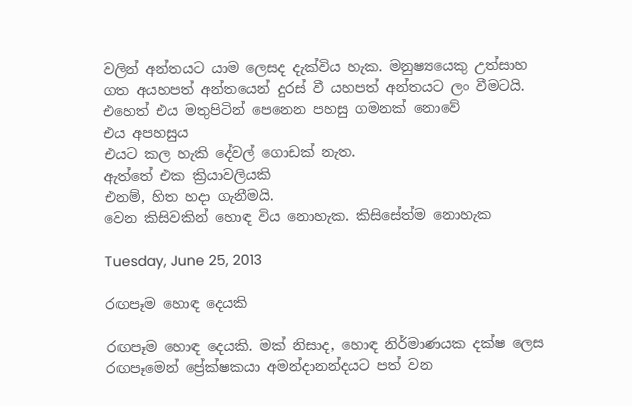වලින් අන්තයට යාම ලෙසද දැක්විය හැක. මනුෂ්‍යයෙකු උත්සාහ ගත අයහපත් අන්තයෙන් දුරස් වී යහපත් අන්තයට ලං වීමටයි.
එහෙත් එය මතුපිටින් පෙනෙන පහසු ගමනක් නොවේ
එය අපහසුය
එයට කල හැකි දේවල් ගොඩක් නැත.
ඇත්තේ එක ක්‍රියාවලියකි
එනම්, හිත හදා ගැනීමයි.
වෙන කිසිවකින් හොඳ විය නොහැක. කිසිසේත්ම නොහැක

Tuesday, June 25, 2013

රඟපෑම හොඳ දෙයකි

රඟපෑම හොඳ දෙයකි. මක් නිසාද, හොඳ නිර්මාණයක දක්ෂ ලෙස රඟපෑමෙන් ප්‍රේක්ෂකයා අමන්දානන්දයට පත් වන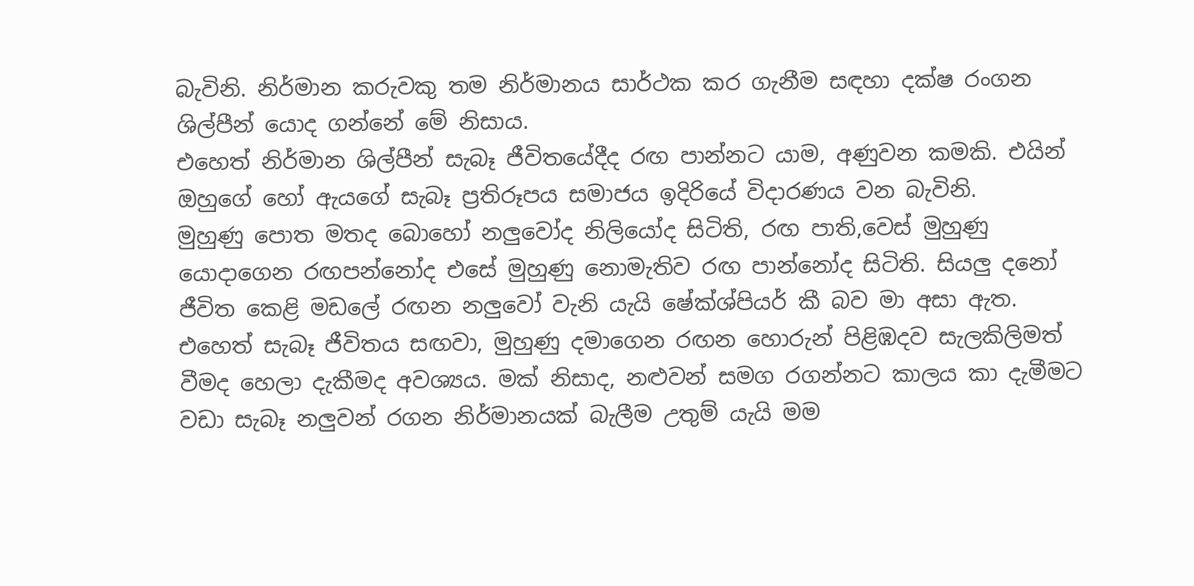බැවිනි. නිර්මාන කරුවකු තම නිර්මානය සාර්ථක කර ගැනීම සඳහා දක්ෂ රංගන ශිල්පීන් යොද ගන්නේ මේ නිසාය.
එහෙත් නිර්මාන ශිල්පීන් සැබෑ ජීවිතයේදීද රඟ පාන්නට යාම, අණුවන කමකි. එයින් ඔහුගේ හෝ ඇයගේ සැබෑ ප්‍රතිරූපය සමාජය ඉදිරියේ විදාරණය වන බැවිනි.
මුහුණු පොත මතද බොහෝ නලුවෝද නිලියෝද සිටිති, රඟ පාති,වෙස් මුහුණු යොදාගෙන රඟපන්නෝද එසේ මුහුණු නොමැතිව රඟ පාන්නෝද සිටිති. සියලු දනෝ ජීවිත කෙළි මඩලේ රඟන නලුවෝ වැනි යැයි ෂේක්ශ්පියර් කී බව මා අසා ඇත. එහෙත් සැබෑ ජීවිතය සඟවා, මුහුණු දමාගෙන රඟන හොරුන් පිළිඹදව සැලකිලිමත් වීමද හෙලා දැකීමද අවශ්‍යය. මක් නිසාද, නළුවන් සමග රගන්නට කාලය කා දැමීමට වඩා සැබෑ නලුවන් රගන නිර්මානයක් බැලීම උතුම් යැයි මම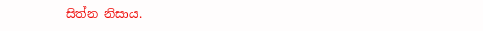සිත්න නිසාය.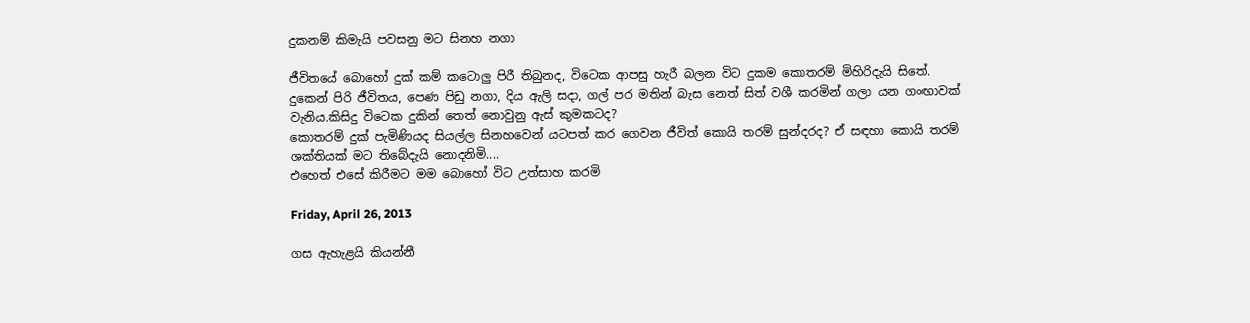දුකනම් කිමැයි පවසනු මට සිනහ නගා

ජීවිතයේ බොහෝ දුක් කම් කටොලු පිරී තිබුනද, විටෙක ආපසු හැරී බලන විට දුකම කොතරම් මිහිරිදැයි සිතේ. දුකෙන් පිරි ජීවිතය, පෙණ පිඩු නගා, දිය ඇලි සදා, ගල් පර මතින් බැස නෙත් සිත් වශී කරමින් ගලා යන ගංඟාවක් වැනිය.කිසිදු විටෙක දුකින් තෙත් නොවුනු ඇස් කුමකටද?
කොතරම් දුක් පැමිණියද සියල්ල සිනහවෙන් යටපත් කර ගෙවන ජීවිත් කොයි තරම් සුන්දරද? ඒ සඳහා කොයි තරම් ශක්තියක් මට තිබේදැයි නොදනිමි....
එහෙත් එසේ කිරීමට මම බොහෝ විට උත්සාහ කරමි

Friday, April 26, 2013

ගස ඇහැළයි කියන්නී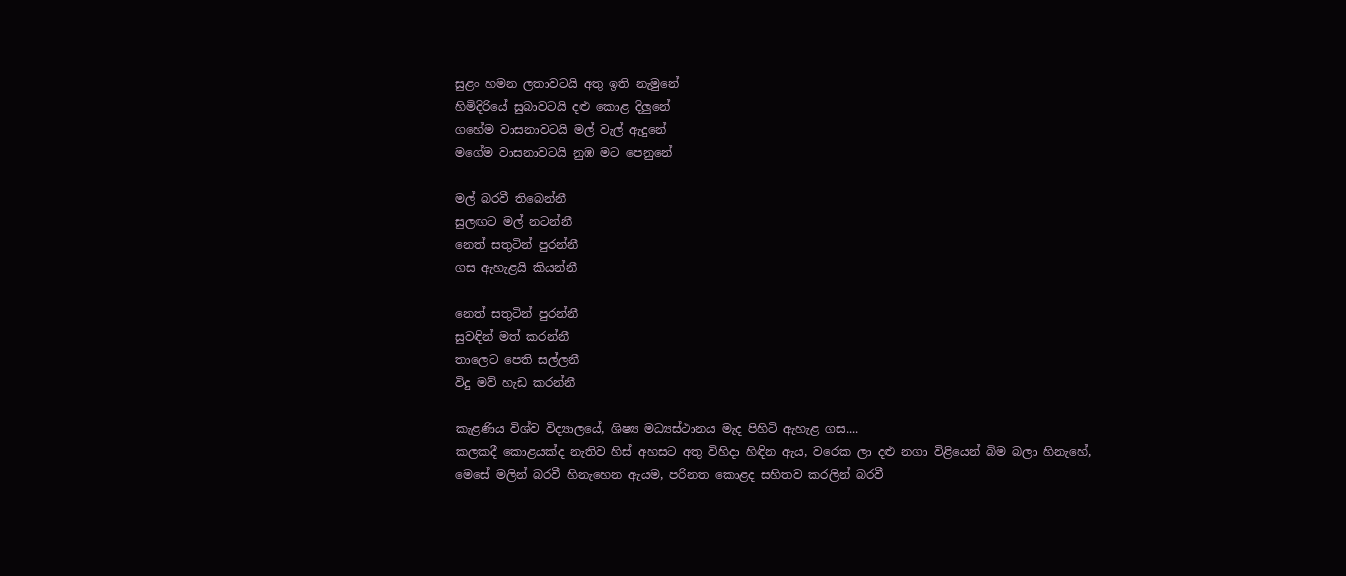සුළං හමන ලතාවටයි අතු ඉති නැමුනේ
හිමිදිරියේ සුබාවටයි දළු කොළ දිලුනේ
ගහේම වාසනාවටයි මල් වැල් ඇදුනේ
මගේම වාසනාවටයි නුඹ මට පෙනුනේ

මල් බරවී තිබෙන්නී
සුලඟට මල් නටන්නී
නෙත් සතුටින් පුරන්නී
ගස ඇහැළයි කියන්නී

නෙත් සතුටින් පුරන්නී
සුවඳින් මත් කරන්නී
තාලෙට පෙති සල්ලනී
විදු මව් හැඩ කරන්නී

කැළණිය විශ්ව විද්‍යාලයේ, ශිෂ්‍ය මධ්‍යස්ථානය මැද පිහිටි ඇහැළ ගස....
කලකදී කොළයක්ද නැතිව හිස් අහසට අතු විහිදා හිඳින ඇය, වරෙක ලා දළු නගා විළියෙන් බිම බලා හිනැහේ, මෙසේ මලින් බරවී හිනැහෙන ඇයම, පරිනත කොළද සහිතව කරලින් බරවී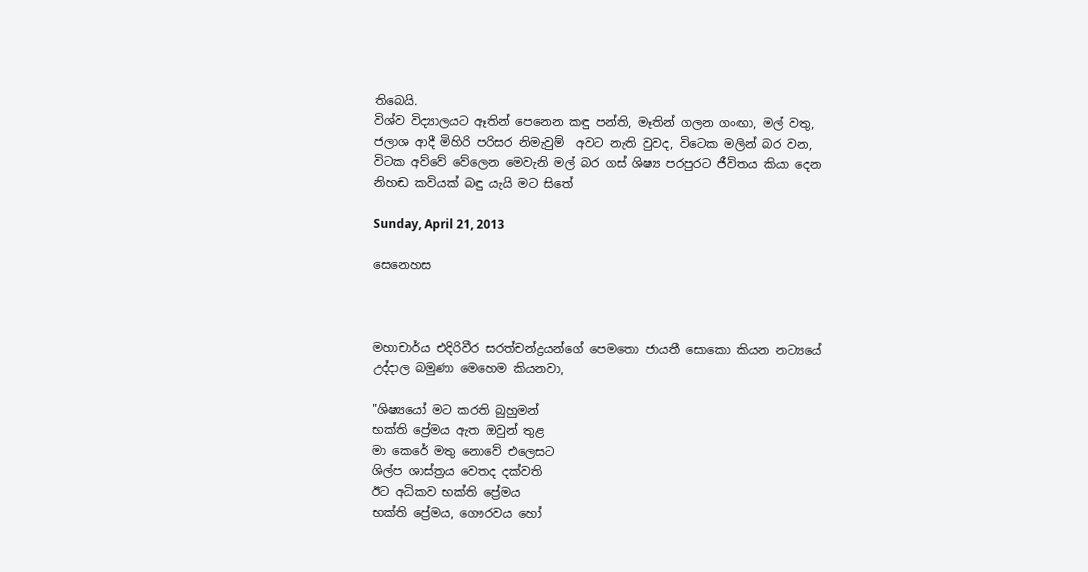තිබෙයි.
විශ්ව විද්‍යාලයට ඈතින් පෙනෙන කඳු පන්ති, මෑතින් ගලන ගංඟා, මල් වතු, ජලාශ ආදී මිහිරි පරිසර නිමැවුම්  අවට නැති වුවද, විටෙක මලින් බර වන, විටක අව්වේ වේලෙන මෙවැනි මල් බර ගස් ශිෂ්‍ය පරපුරට ජීවිතය කියා දෙන නිහඬ කවියක් බඳු යැයි මට සිතේ

Sunday, April 21, 2013

සෙනෙහස



මහාචාර්ය එදිරිවීර සරත්චන්ද්‍රයන්ගේ පෙමතො ජායතී සොකො කියන නට්‍යයේ උද්දාල බමුණා මෙහෙම කියනවා,

"ශිෂ්‍යයෝ මට කරති බුහුමන්
භක්ති ප්‍රේමය ඇත ඔවුන් තුළ
මා කෙරේ මතු නොවේ එලෙසට
ශිල්ප ශාස්ත්‍රය වෙතද දක්වති
ඊට අධිකව භක්ති ප්‍රේමය
භක්ති ප්‍රේමය, ගෞරවය හෝ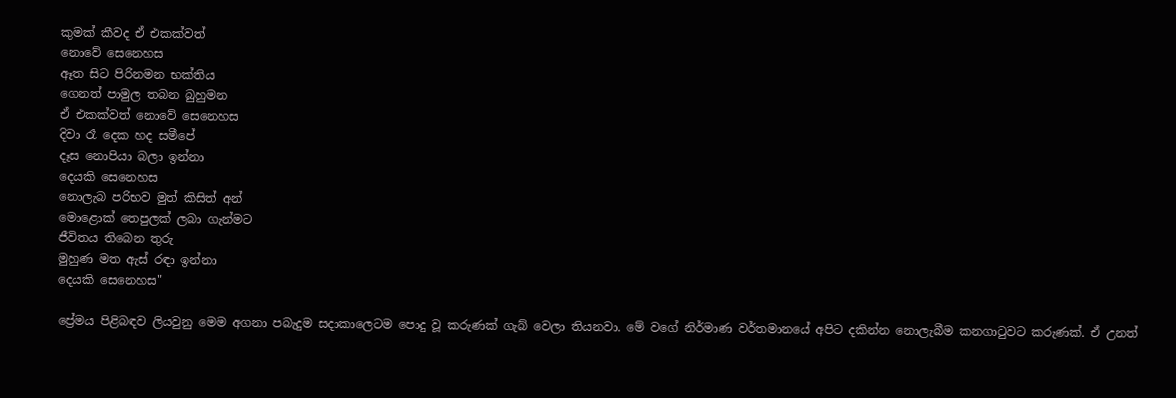කුමක් කීවද ඒ එකක්වත්
නොවේ සෙනෙහස
ඈත සිට පිරිනමන භක්තිය
ගෙනත් පාමුල තබන බුහුමන
ඒ එකක්වත් නොවේ සෙනෙහස
දිවා රෑ දෙක හද සමීපේ
දෑස නොපියා බලා ඉන්නා
දෙයකි සෙනෙහස
නොලැබ පරිභව මුත් කිසිත් අන්
මොළොක් තෙපුලක් ලබා ගැන්මට
ජීවිතය තිබෙන තුරු
මුහුණ මත ඇස් රඳා ඉන්නා
දෙයකි සෙනෙහස"

ප්‍රේමය පිළිබඳව ලියවුනු මෙම අගනා පබැදුම සදාකාලෙටම පොදු වූ කරුණක් ගැබ් වෙලා තියනවා. මේ වගේ නිර්මාණ වර්තමානයේ අපිට දකින්න නොලැබීම කනගාටුවට කරුණක්. ඒ උනත්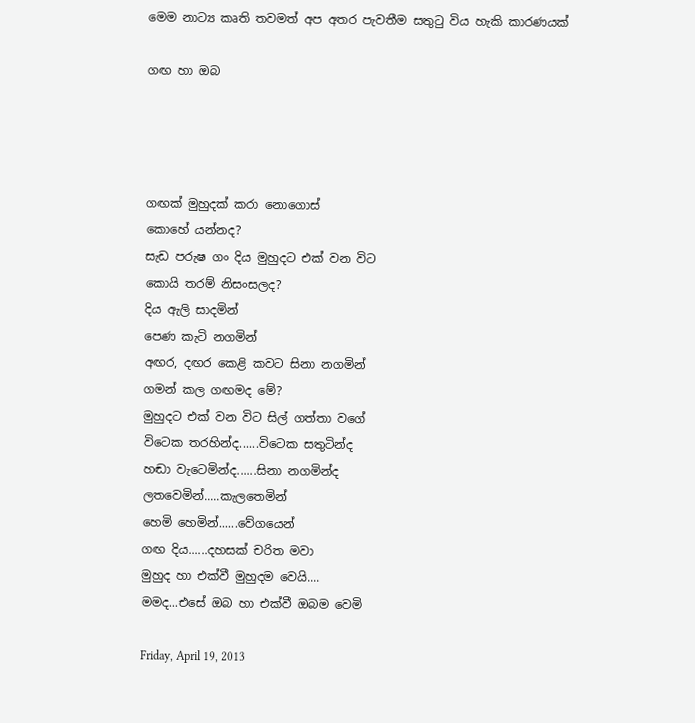මෙම නාට්‍ය කෘති තවමත් අප අතර පැවතීම සතුටු විය හැකි කාරණයක්

ගඟ හා ඔබ




ගඟක් මුහුදක් කරා නොගොස්
කොහේ යන්නද?
සැඩ පරුෂ ගං දිය මුහුදට එක් වන විට
කොයි තරම් නිසංසලද?
දිය ඇලි සාදමින්
පෙණ කැටි නගමින්
අඟර, දඟර කෙළි කවට සිනා නගමින්
ගමන් කල ගඟමද මේ?
මුහුදට එක් වන විට සිල් ගත්තා වගේ
විටෙක තරහින්ද......විටෙක සතුටින්ද
හඬා වැටෙමින්ද......සිනා නගමින්ද
ලතවෙමින්.....කැලතෙමින්
හෙමි හෙමින්......වේගයෙන්
ගඟ දිය......දහසක් චරිත මවා
මුහුද හා එක්වී මුහුදම වෙයි....
මමද...එසේ ඔබ හා එක්වී ඔබම වෙමි

Friday, April 19, 2013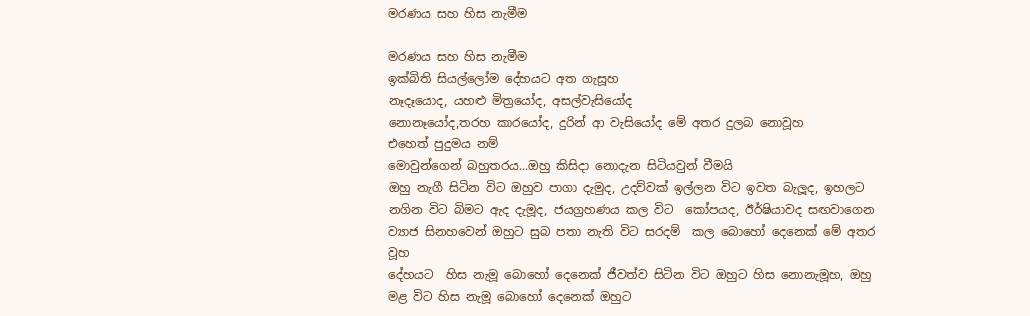මරණය සහ හිස නැමීම

මරණය සහ හිස නැමීම
ඉක්බිති සියල්ලෝම දේහයට අත ගැසූහ
නෑදෑයොද, යහළු මිත්‍රයෝද, අසල්වැසියෝද
නොනෑයෝද,තරහ කාරයෝද, දුරින් ආ වැසියෝද මේ අතර දුලබ නොවූහ
එහෙත් පුදුමය නම්
මොවුන්ගෙන් බහුතරය...ඔහු කිසිදා නොදැන සිටියවුන් වීමයි
ඔහු නැගී සිටින විට ඔහුව පාගා දැමුද, උදව්වක් ඉල්ලන විට ඉවත බැලූද, ඉහලට නගින විට බිමට ඇද දැමූද, ජයග්‍රහණය කල විට  කෝපයද, ඊර්ෂියාවද සඟවාගෙන ව්‍යාජ සිනහවෙන් ඔහුට සුබ පතා නැති විට සරදම්  කල බොහෝ දෙනෙක් මේ අතර වූහ
දේහයට  හිස නැමූ බොහෝ දෙනෙක් ජීවත්ව සිටින විට ඔහුට හිස නොනැමූහ, ඔහු මළ විට හිස නැමූ බොහෝ දෙනෙක් ඔහුට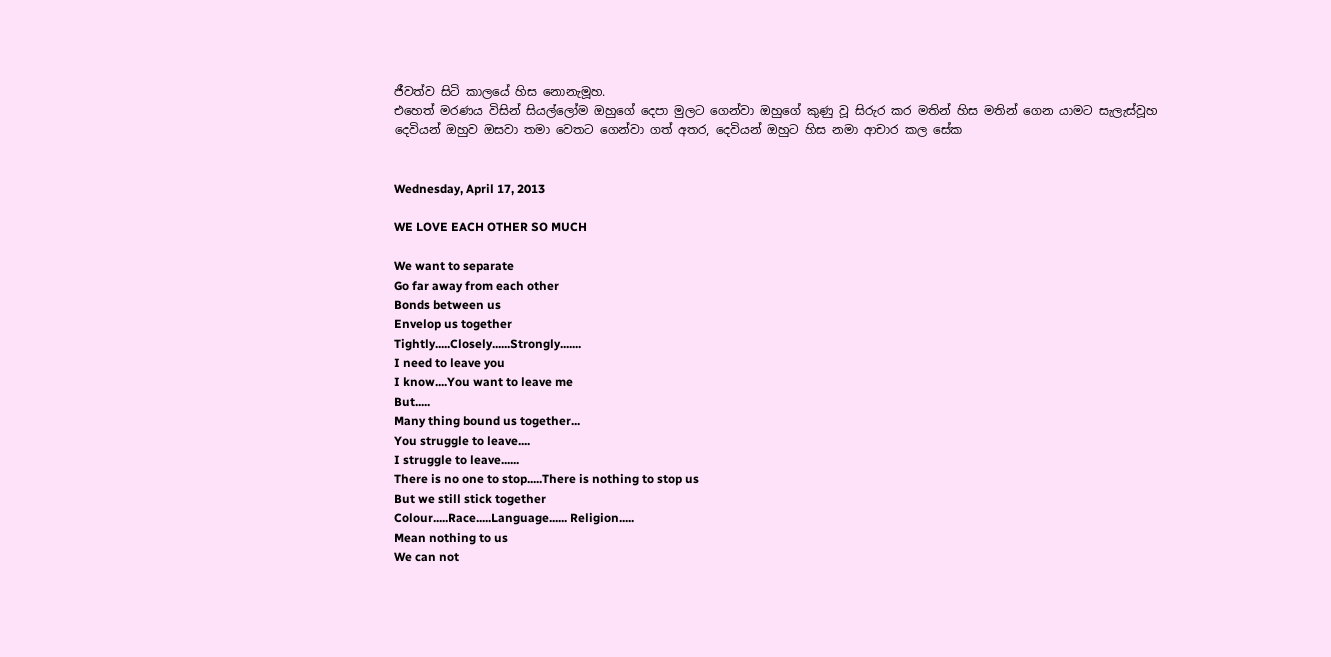ජීවත්ව සිටි කාලයේ හිස නොනැමූහ.
එහෙත් මරණය විසින් සියල්ලෝම ඔහුගේ දෙපා මුලට ගෙන්වා ඔහුගේ කුණු වූ සිරුර කර මතින් හිස මතින් ගෙන යාමට සැලැස්වූහ
දෙවියන් ඔහුව ඔසවා තමා වෙතට ගෙන්වා ගත් අතර, දෙවියන් ඔහුට හිස නමා ආචාර කල සේක


Wednesday, April 17, 2013

WE LOVE EACH OTHER SO MUCH

We want to separate
Go far away from each other
Bonds between us
Envelop us together
Tightly.....Closely......Strongly.......
I need to leave you
I know....You want to leave me
But.....
Many thing bound us together...
You struggle to leave....
I struggle to leave......
There is no one to stop.....There is nothing to stop us
But we still stick together
Colour.....Race.....Language...... Religion.....
Mean nothing to us
We can not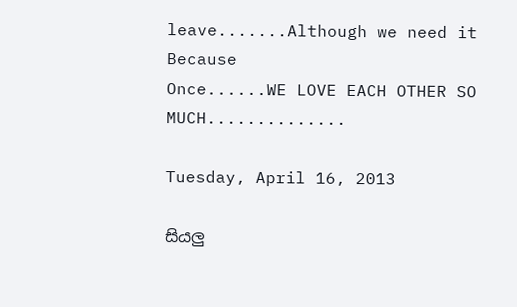leave.......Although we need it
Because
Once......WE LOVE EACH OTHER SO MUCH..............

Tuesday, April 16, 2013

සියලු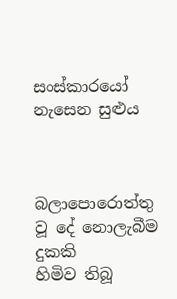සංස්කාරයෝ නැසෙන සුළුය



බලාපොරොත්තු වූ දේ නොලැබීම දුකකි
හිමිව තිබූ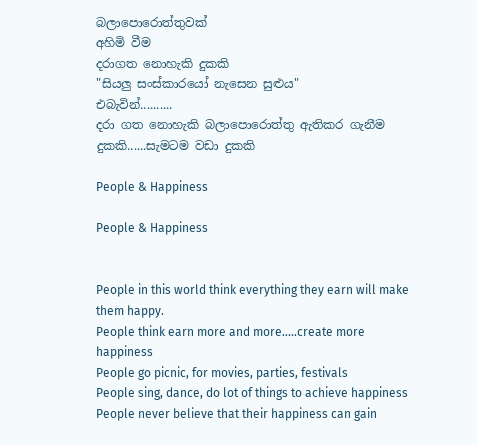බලාපොරොත්තුවක්
අහිමි වීම
දරාගත නොහැකි දුකකි
"සියලු සංස්කාරයෝ නැසෙන සුළුය"
එබැවින්..........
දරා ගත නොහැකි බලාපොරොත්තු ඇතිකර ගැනීම
දුකකි......සැමටම වඩා දුකකි

People & Happiness

People & Happiness


People in this world think everything they earn will make them happy.
People think earn more and more.....create more happiness
People go picnic, for movies, parties, festivals
People sing, dance, do lot of things to achieve happiness
People never believe that their happiness can gain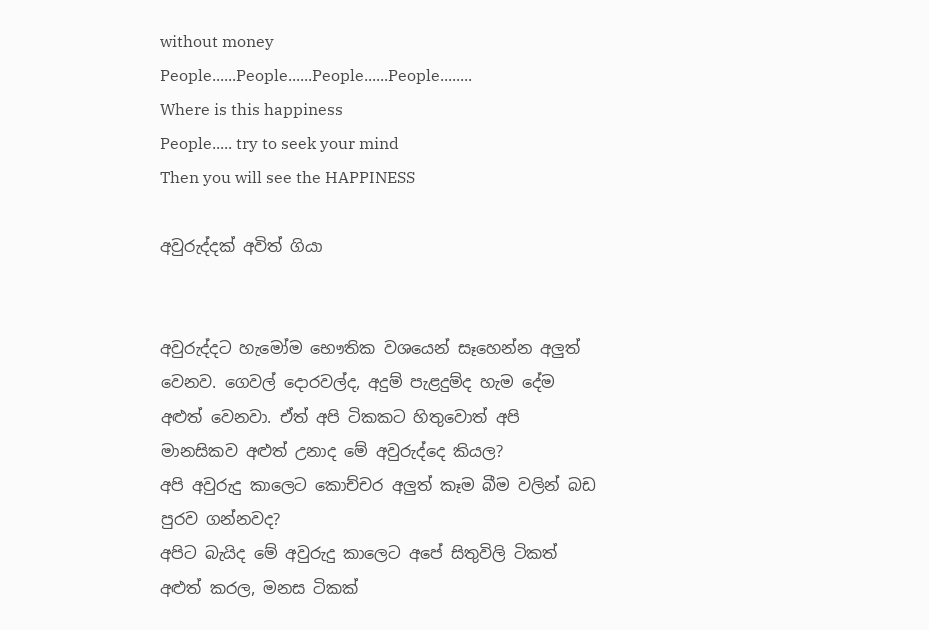without money
People......People......People......People........
Where is this happiness
People..... try to seek your mind
Then you will see the HAPPINESS

අවුරුද්දක් අවිත් ගියා


අවුරුද්දට හැමෝම භෞතික වශයෙන් සෑහෙන්න අලුත් වෙනව. ගෙවල් දොරවල්ද, අදුම් පැළදුම්ද හැම දේම අළුත් වෙනවා. ඒත් අපි ටිකකට හිතුවොත් අපි මානසිකව අළුත් උනාද මේ අවුරුද්දෙ කියල?
අපි අවුරුදු කාලෙට කොච්චර අලුත් කෑම බීම වලින් බඩ පුරව ගන්නවද?
අපිට බැයිද මේ අවුරුදු කාලෙට අපේ සිතුවිලි ටිකත් අළුත් කරල, මනස ටිකක්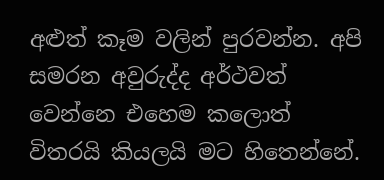අළුත් කෑම වලින් පුරවන්න. අපි සමරන අවුරුද්ද අර්ථවත් වෙන්නෙ එහෙම කලොත් විතරයි කියලයි මට හිතෙන්නේ.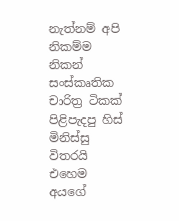නැත්නම් අපි නිකම්ම නිකන් සංස්කෘතික චාරිත්‍ර ටිකක් පිළිපැදපු හිස් මිනිස්සු විතරයි
එහෙම අයගේ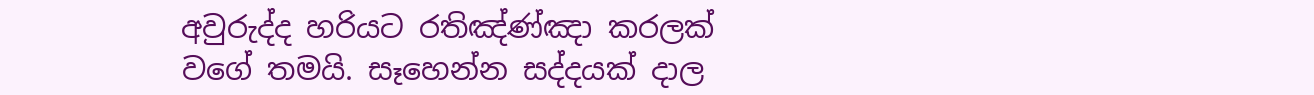අවුරුද්ද හරියට රතිඤ්ණ්ඤා කරලක් වගේ තමයි. සෑහෙන්න සද්දයක් දාල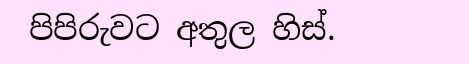පිපිරුවට අතුල හිස්.